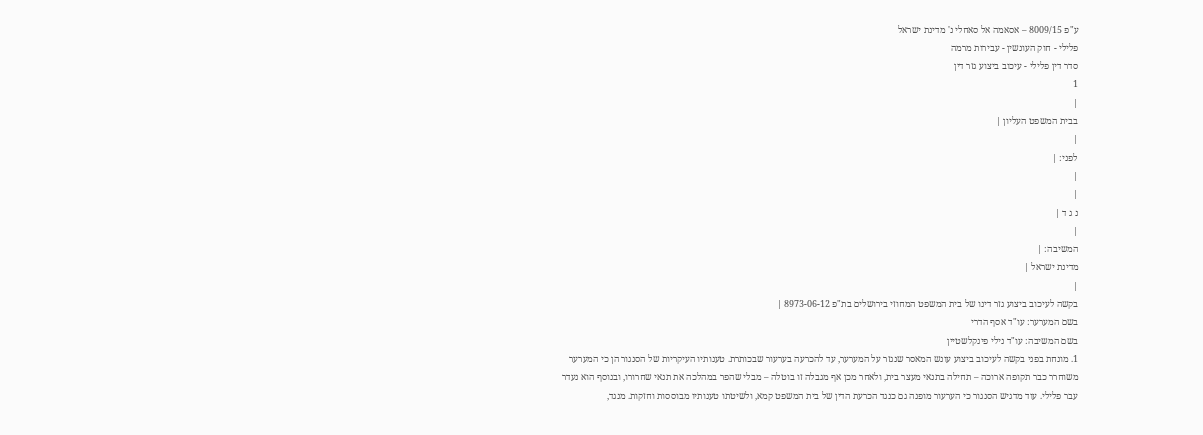ע"פ 8009/15 – אסאמה אל סאחלי נ' מדינת ישראל
פלילי - חוק העונשין - עבירות מרמה
סדר דין פלילי - עיכוב ביצוע גזר דין
1
|
בבית המשפט העליון |
|
לפני: |
|
|
נ ג ד |
|
המשיבה: |
מדינת ישראל |
|
בקשה לעיכוב ביצוע גזר דינו של בית המשפט המחוזי בירושלים בת"פ 8973-06-12 |
בשם המערער: עו"ד אסף הדרי
בשם המשיבה: עו"ד נילי פינקלשטיין
1. מונחת בפני בקשה לעיכוב ביצוע עונש המאסר שנגזר על המערער, עד להכרעה בערעור שבכותרת. טענותיו העיקריות של הסנגור הן כי המערער משוחרר כבר תקופה ארוכה – תחילה בתנאי מעצר בית, ולאחר מכן אף מגבלה זו בוטלה – מבלי שהפר במהלכה את תנאי שחרורו, ובנוסף הוא נעדר עבר פלילי. עוד מדגיש הסנגור כי הערעור מופנה גם כנגד הכרעת הדין של בית המשפט קמא, ולשיטתו טענותיו מבוססות וחזקות. מנגד,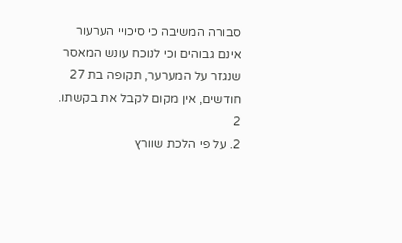סבורה המשיבה כי סיכויי הערעור אינם גבוהים וכי לנוכח עונש המאסר שנגזר על המערער, תקופה בת 27 חודשים, אין מקום לקבל את בקשתו.
2
2. על פי הלכת שוורץ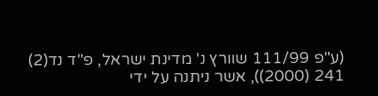(ע"פ 111/99 שוורץ נ' מדינת ישראל, פ"ד נד(2) 241 (2000)), אשר ניתנה על ידי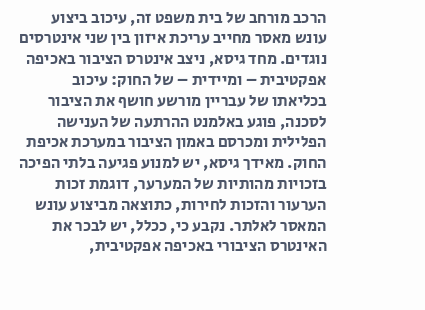הרכב מורחב של בית משפט זה, עיכוב ביצוע עונש מאסר מחייב עריכת איזון בין שני אינטרסים נוגדים. מחד גיסא, ניצב אינטרס הציבור באכיפה אפקטיבית – ומיידית – של החוק: עיכוב בכליאתו של עבריין מורשע חושף את הציבור לסכנה, פוגע באלמנט ההרתעה של הענישה הפלילית ומכרסם באמון הציבור במערכת אכיפת החוק. מאידך גיסא, יש למנוע פגיעה בלתי הפיכה בזכויות מהותיות של המערער, דוגמת זכות הערעור והזכות לחירות, כתוצאה מביצוע עונש המאסר לאלתר. נקבע כי, ככלל, יש לבכר את האינטרס הציבורי באכיפה אפקטיבית,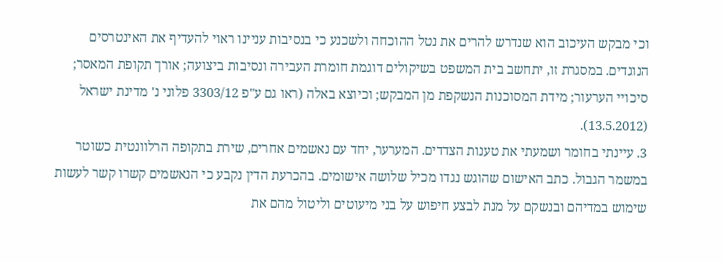וכי מבקש העיכוב הוא שנדרש להרים את נטל ההוכחה ולשכנע כי בנסיבות עניינו ראוי להעדיף את האינטרסים הנוגדים. במסגרת זו, יתחשב בית המשפט בשיקולים דוגמת חומרת העבירה ונסיבות ביצועה; אורך תקופת המאסר; סיכויי הערעור; מידת המסוכנות הנשקפת מן המבקש; וכיוצא באלה (ראו גם ע"פ 3303/12 פלוני נ' מדינת ישראל (13.5.2012).
3. עיינתי בחומר ושמעתי את טענות הצדדים. המערער, יחד עם נאשמים אחרים, שירת בתקופה הרלוונטית כשוטר במשמר הגבול. כתב האישום שהוגש נגדו מכיל שלושה אישומים. בהכרעת הדין נקבע כי הנאשמים קשרו קשר לעשות שימוש במדיהם ובנשקם על מנת לבצע חיפוש על בני מיעוטים וליטול מהם את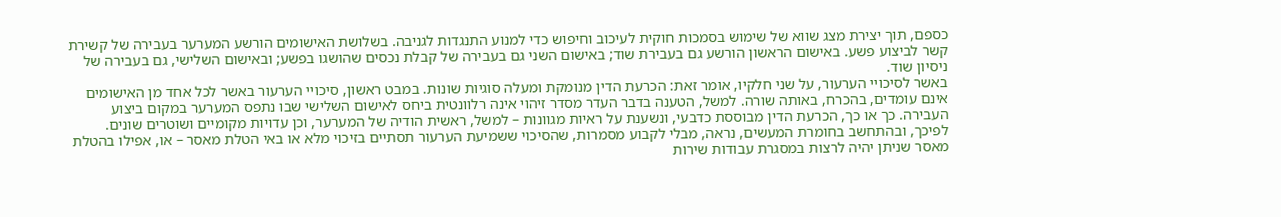כספם, תוך יצירת מצג שווא של שימוש בסמכות חוקית לעיכוב וחיפוש כדי למנוע התנגדות לגניבה. בשלושת האישומים הורשע המערער בעבירה של קשירת קשר לביצוע פשע. באישום הראשון הורשע גם בעבירת שוד; באישום השני גם בעבירה של קבלת נכסים שהושגו בפשע; ובאישום השלישי, גם בעבירה של ניסיון שוד.
באשר לסיכויי הערעור, על שני חלקיו, אומר זאת: הכרעת הדין מנומקת ומעלה סוגיות שונות. במבט ראשון, סיכויי הערעור באשר לכל אחד מן האישומים אינם עומדים, בהכרח, באותה שורה. למשל, הטענה בדבר העדר מסדר זיהוי אינה רלוונטית ביחס לאישום השלישי שבו נתפס המערער במקום ביצוע העבירה. כך או כך, הכרעת הדין מבוססת כדבעי, ונשענת על ראיות מגוונות – למשל, ראשית הודיה של המערער, וכן עדויות מקומיים ושוטרים שונים. לפיכך, ובהתחשב בחומרת המעשים, נראה, מבלי לקבוע מסמרות, שהסיכוי ששמיעת הערעור תסתיים בזיכוי מלא או באי הטלת מאסר – או, אפילו בהטלת מאסר שניתן יהיה לרצות במסגרת עבודות שירות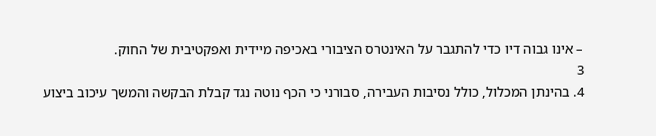– אינו גבוה דיו כדי להתגבר על האינטרס הציבורי באכיפה מיידית ואפקטיבית של החוק.
3
4. בהינתן המכלול, כולל נסיבות העבירה, סבורני כי הכף נוטה נגד קבלת הבקשה והמשך עיכוב ביצוע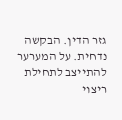גזר הדין. הבקשה נדחית. על המערער להתייצב לתחילת ריצוי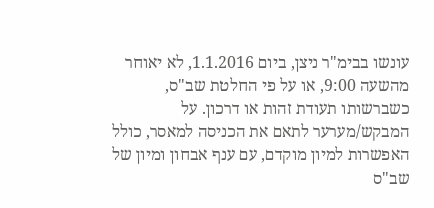עונשו בבימ"ר ניצן, ביום 1.1.2016, לא יאוחר מהשעה 9:00, או על פי החלטת שב"ס, כשברשותו תעודת זהות או דרכון. על המבקש/מערער לתאם את הכניסה למאסר, כולל האפשרות למיון מוקדם, עם ענף אבחון ומיון של שב"ס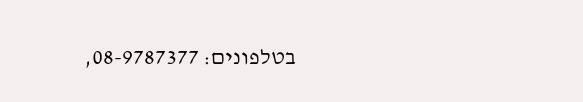בטלפונים: 08-9787377,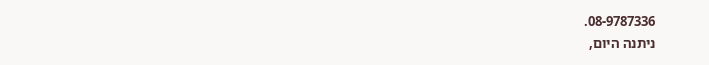08-9787336.
ניתנה היום,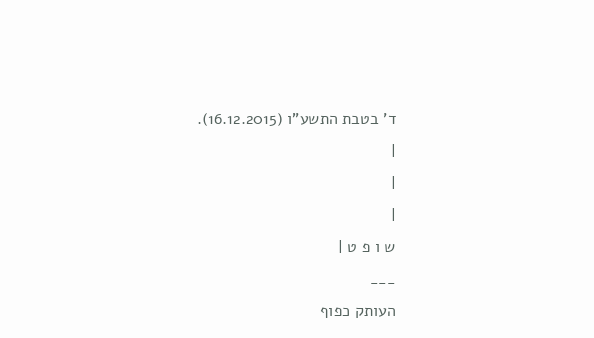ד' בטבת התשע"ו (16.12.2015).
|
|
|
ש ו פ ט |
___
העותק כפוף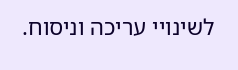לשינויי עריכה וניסוח.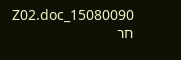15080090_Z02.doc חר